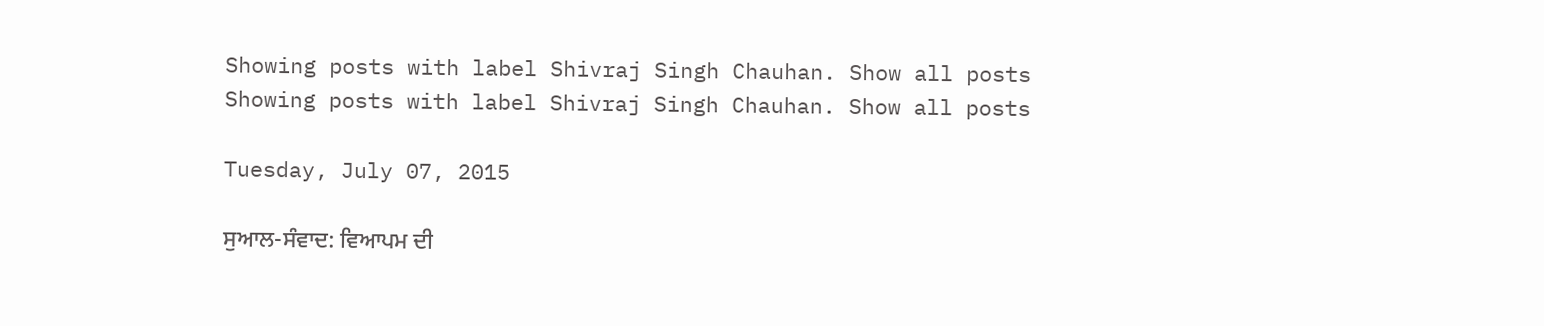Showing posts with label Shivraj Singh Chauhan. Show all posts
Showing posts with label Shivraj Singh Chauhan. Show all posts

Tuesday, July 07, 2015

ਸੁਆਲ-ਸੰਵਾਦ: ਵਿਆਪਮ ਦੀ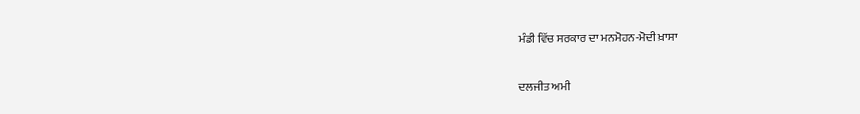ਮੰਡੀ ਵਿੱਚ ਸਰਕਾਰ ਦਾ ਮਨਮੋਹਨ-ਮੋਦੀ ਖ਼ਾਸਾ

ਦਲਜੀਤ ਅਮੀ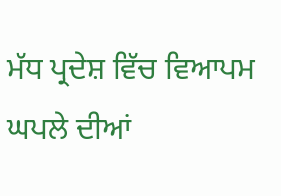ਮੱਧ ਪ੍ਰਦੇਸ਼ ਵਿੱਚ ਵਿਆਪਮ ਘਪਲੇ ਦੀਆਂ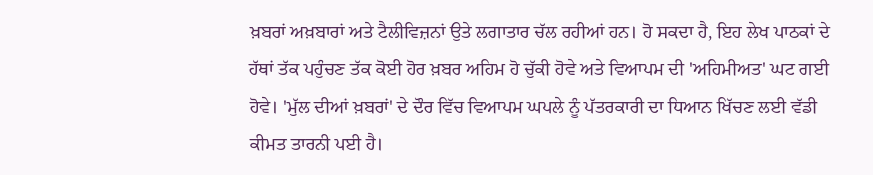ਖ਼ਬਰਾਂ ਅਖ਼ਬਾਰਾਂ ਅਤੇ ਟੈਲੀਵਿਜ਼ਨਾਂ ਉਤੇ ਲਗਾਤਾਰ ਚੱਲ ਰਹੀਆਂ ਹਨ। ਹੋ ਸਕਦਾ ਹੈ, ਇਹ ਲੇਖ ਪਾਠਕਾਂ ਦੇ ਹੱਥਾਂ ਤੱਕ ਪਹੁੰਚਣ ਤੱਕ ਕੋਈ ਹੋਰ ਖ਼ਬਰ ਅਹਿਮ ਹੋ ਚੁੱਕੀ ਹੋਵੇ ਅਤੇ ਵਿਆਪਮ ਦੀ 'ਅਹਿਮੀਅਤ' ਘਟ ਗਈ ਹੋਵੇ। 'ਮੁੱਲ ਦੀਆਂ ਖ਼ਬਰਾਂ' ਦੇ ਦੌਰ ਵਿੱਚ ਵਿਆਪਮ ਘਪਲੇ ਨੂੰ ਪੱਤਰਕਾਰੀ ਦਾ ਧਿਆਨ ਖਿੱਚਣ ਲਈ ਵੱਡੀ ਕੀਮਤ ਤਾਰਨੀ ਪਈ ਹੈ।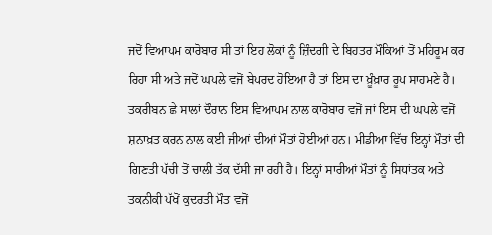ਜਦੋਂ ਵਿਆਪਮ ਕਾਰੋਬਾਰ ਸੀ ਤਾਂ ਇਹ ਲੋਕਾਂ ਨੂੰ ਜ਼ਿੰਦਗੀ ਦੇ ਬਿਹਤਰ ਮੌਕਿਆਂ ਤੋਂ ਮਹਿਰੂਮ ਕਰ ਰਿਹਾ ਸੀ ਅਤੇ ਜਦੋਂ ਘਪਲੇ ਵਜੋਂ ਬੇਪਰਦ ਹੋਇਆ ਹੈ ਤਾਂ ਇਸ ਦਾ ਖ਼ੂੰਖ਼ਾਰ ਰੂਪ ਸਾਹਮਣੇ ਹੈ। ਤਕਰੀਬਨ ਛੇ ਸਾਲਾਂ ਦੌਰਾਨ ਇਸ ਵਿਆਪਮ ਨਾਲ ਕਾਰੋਬਾਰ ਵਜੋਂ ਜਾਂ ਇਸ ਦੀ ਘਪਲੇ ਵਜੋਂ ਸ਼ਨਾਖ਼ਤ ਕਰਨ ਨਾਲ ਕਈ ਜੀਆਂ ਦੀਆਂ ਮੌਤਾਂ ਹੋਈਆਂ ਹਨ। ਮੀਡੀਆ ਵਿੱਚ ਇਨ੍ਹਾਂ ਮੌਤਾਂ ਦੀ ਗਿਣਤੀ ਪੱਚੀ ਤੋਂ ਚਾਲੀ ਤੱਕ ਦੱਸੀ ਜਾ ਰਹੀ ਹੈ। ਇਨ੍ਹਾਂ ਸਾਰੀਆਂ ਮੌਤਾਂ ਨੂੰ ਸਿਧਾਂਤਕ ਅਤੇ ਤਕਨੀਕੀ ਪੱਖੋਂ ਕੁਦਰਤੀ ਮੌਤ ਵਜੋਂ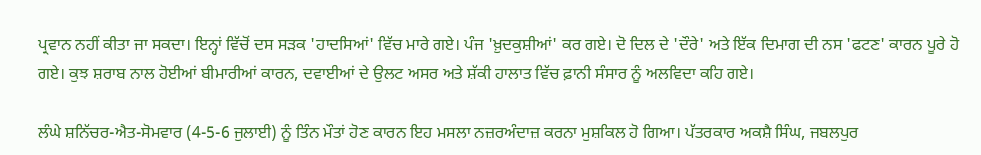ਪ੍ਰਵਾਨ ਨਹੀਂ ਕੀਤਾ ਜਾ ਸਕਦਾ। ਇਨ੍ਹਾਂ ਵਿੱਚੋਂ ਦਸ ਸੜਕ 'ਹਾਦਸਿਆਂ' ਵਿੱਚ ਮਾਰੇ ਗਏ। ਪੰਜ 'ਖ਼ੁਦਕੁਸ਼ੀਆਂ' ਕਰ ਗਏ। ਦੋ ਦਿਲ ਦੇ 'ਦੌਰੇ' ਅਤੇ ਇੱਕ ਦਿਮਾਗ ਦੀ ਨਸ 'ਫਟਣ' ਕਾਰਨ ਪੂਰੇ ਹੋ ਗਏ। ਕੁਝ ਸ਼ਰਾਬ ਨਾਲ ਹੋਈਆਂ ਬੀਮਾਰੀਆਂ ਕਾਰਨ, ਦਵਾਈਆਂ ਦੇ ਉਲਟ ਅਸਰ ਅਤੇ ਸ਼ੱਕੀ ਹਾਲਾਤ ਵਿੱਚ ਫ਼ਾਨੀ ਸੰਸਾਰ ਨੂੰ ਅਲਵਿਦਾ ਕਹਿ ਗਏ।

ਲੰਘੇ ਸ਼ਨਿੱਚਰ-ਐਤ-ਸੋਮਵਾਰ (4-5-6 ਜੁਲਾਈ) ਨੂੰ ਤਿੰਨ ਮੌਤਾਂ ਹੋਣ ਕਾਰਨ ਇਹ ਮਸਲਾ ਨਜ਼ਰਅੰਦਾਜ਼ ਕਰਨਾ ਮੁਸ਼ਕਿਲ ਹੋ ਗਿਆ। ਪੱਤਰਕਾਰ ਅਕਸ਼ੈ ਸਿੰਘ, ਜਬਲਪੁਰ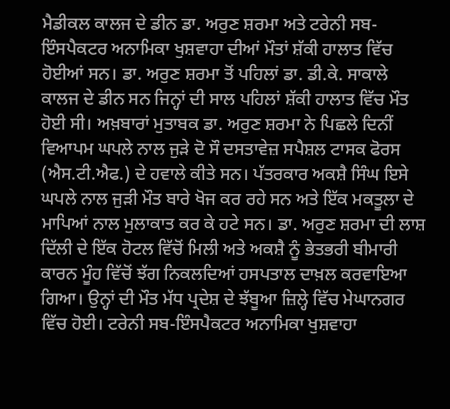ਮੈਡੀਕਲ ਕਾਲਜ ਦੇ ਡੀਨ ਡਾ. ਅਰੁਣ ਸ਼ਰਮਾ ਅਤੇ ਟਰੇਨੀ ਸਬ-ਇੰਸਪੈਕਟਰ ਅਨਾਮਿਕਾ ਖੁਸ਼ਵਾਹਾ ਦੀਆਂ ਮੌਤਾਂ ਸ਼ੱਕੀ ਹਾਲਾਤ ਵਿੱਚ ਹੋਈਆਂ ਸਨ। ਡਾ. ਅਰੁਣ ਸ਼ਰਮਾ ਤੋਂ ਪਹਿਲਾਂ ਡਾ. ਡੀ.ਕੇ. ਸਾਕਾਲੇ ਕਾਲਜ ਦੇ ਡੀਨ ਸਨ ਜਿਨ੍ਹਾਂ ਦੀ ਸਾਲ ਪਹਿਲਾਂ ਸ਼ੱਕੀ ਹਾਲਾਤ ਵਿੱਚ ਮੌਤ ਹੋਈ ਸੀ। ਅਖ਼ਬਾਰਾਂ ਮੁਤਾਬਕ ਡਾ. ਅਰੁਣ ਸ਼ਰਮਾ ਨੇ ਪਿਛਲੇ ਦਿਨੀਂ ਵਿਆਪਮ ਘਪਲੇ ਨਾਲ ਜੁੜੇ ਦੋ ਸੌ ਦਸਤਾਵੇਜ਼ ਸਪੈਸ਼ਲ ਟਾਸਕ ਫੋਰਸ (ਐਸ.ਟੀ.ਐਫ.) ਦੇ ਹਵਾਲੇ ਕੀਤੇ ਸਨ। ਪੱਤਰਕਾਰ ਅਕਸ਼ੈ ਸਿੰਘ ਇਸੇ ਘਪਲੇ ਨਾਲ ਜੁੜੀ ਮੌਤ ਬਾਰੇ ਖੋਜ ਕਰ ਰਹੇ ਸਨ ਅਤੇ ਇੱਕ ਮਕਤੂਲਾ ਦੇ ਮਾਪਿਆਂ ਨਾਲ ਮੁਲਾਕਾਤ ਕਰ ਕੇ ਹਟੇ ਸਨ। ਡਾ. ਅਰੁਣ ਸ਼ਰਮਾ ਦੀ ਲਾਸ਼ ਦਿੱਲੀ ਦੇ ਇੱਕ ਹੋਟਲ ਵਿੱਚੋਂ ਮਿਲੀ ਅਤੇ ਅਕਸ਼ੈ ਨੂੰ ਭੇਤਭਰੀ ਬੀਮਾਰੀ ਕਾਰਨ ਮੂੰਹ ਵਿੱਚੋਂ ਝੱਗ ਨਿਕਲਦਿਆਂ ਹਸਪਤਾਲ ਦਾਖ਼ਲ ਕਰਵਾਇਆ ਗਿਆ। ਉਨ੍ਹਾਂ ਦੀ ਮੌਤ ਮੱਧ ਪ੍ਰਦੇਸ਼ ਦੇ ਝੱਬੂਆ ਜ਼ਿਲ੍ਹੇ ਵਿੱਚ ਮੇਘਾਨਗਰ ਵਿੱਚ ਹੋਈ। ਟਰੇਨੀ ਸਬ-ਇੰਸਪੈਕਟਰ ਅਨਾਮਿਕਾ ਖੁਸ਼ਵਾਹਾ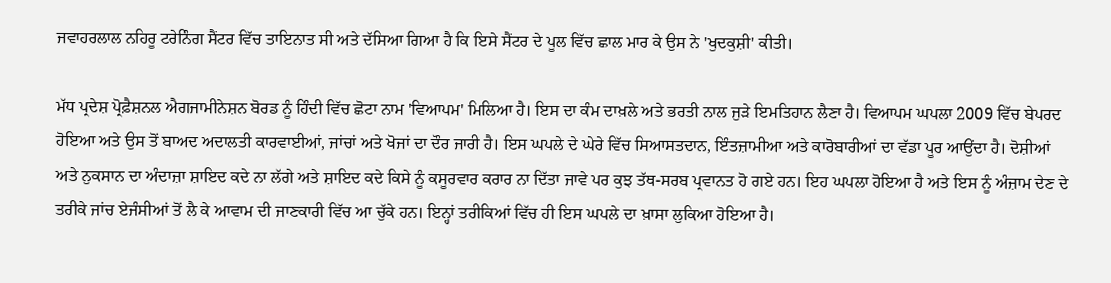ਜਵਾਹਰਲਾਲ ਨਹਿਰੂ ਟਰੇਨਿੰਗ ਸੈਂਟਰ ਵਿੱਚ ਤਾਇਨਾਤ ਸੀ ਅਤੇ ਦੱਸਿਆ ਗਿਆ ਹੈ ਕਿ ਇਸੇ ਸੈਂਟਰ ਦੇ ਪੂਲ ਵਿੱਚ ਛਾਲ ਮਾਰ ਕੇ ਉਸ ਨੇ 'ਖੁਦਕੁਸ਼ੀ' ਕੀਤੀ।

ਮੱਧ ਪ੍ਰਦੇਸ਼ ਪ੍ਰੋਫ਼ੈਸ਼ਨਲ ਐਗਜਾਮੀਨੇਸ਼ਨ ਬੋਰਡ ਨੂੰ ਹਿੰਦੀ ਵਿੱਚ ਛੋਟਾ ਨਾਮ 'ਵਿਆਪਮ' ਮਿਲਿਆ ਹੈ। ਇਸ ਦਾ ਕੰਮ ਦਾਖ਼ਲੇ ਅਤੇ ਭਰਤੀ ਨਾਲ ਜੁੜੇ ਇਮਤਿਹਾਨ ਲੈਣਾ ਹੈ। ਵਿਆਪਮ ਘਪਲਾ 2009 ਵਿੱਚ ਬੇਪਰਦ ਹੋਇਆ ਅਤੇ ਉਸ ਤੋਂ ਬਾਅਦ ਅਦਾਲਤੀ ਕਾਰਵਾਈਆਂ, ਜਾਂਚਾਂ ਅਤੇ ਖੋਜਾਂ ਦਾ ਦੌਰ ਜਾਰੀ ਹੈ। ਇਸ ਘਪਲੇ ਦੇ ਘੇਰੇ ਵਿੱਚ ਸਿਆਸਤਦਾਨ, ਇੰਤਜ਼ਾਮੀਆ ਅਤੇ ਕਾਰੋਬਾਰੀਆਂ ਦਾ ਵੱਡਾ ਪੂਰ ਆਉਂਦਾ ਹੈ। ਦੋਸ਼ੀਆਂ ਅਤੇ ਨੁਕਸਾਨ ਦਾ ਅੰਦਾਜ਼ਾ ਸ਼ਾਇਦ ਕਦੇ ਨਾ ਲੱਗੇ ਅਤੇ ਸ਼ਾਇਦ ਕਦੇ ਕਿਸੇ ਨੂੰ ਕਸੂਰਵਾਰ ਕਰਾਰ ਨਾ ਦਿੱਤਾ ਜਾਵੇ ਪਰ ਕੁਝ ਤੱਥ-ਸਰਬ ਪ੍ਰਵਾਨਤ ਹੋ ਗਏ ਹਨ। ਇਹ ਘਪਲਾ ਹੋਇਆ ਹੈ ਅਤੇ ਇਸ ਨੂੰ ਅੰਜ਼ਾਮ ਦੇਣ ਦੇ ਤਰੀਕੇ ਜਾਂਚ ਏਜੰਸੀਆਂ ਤੋਂ ਲੈ ਕੇ ਆਵਾਮ ਦੀ ਜਾਣਕਾਰੀ ਵਿੱਚ ਆ ਚੁੱਕੇ ਹਨ। ਇਨ੍ਹਾਂ ਤਰੀਕਿਆਂ ਵਿੱਚ ਹੀ ਇਸ ਘਪਲੇ ਦਾ ਖ਼ਾਸਾ ਲੁਕਿਆ ਹੋਇਆ ਹੈ।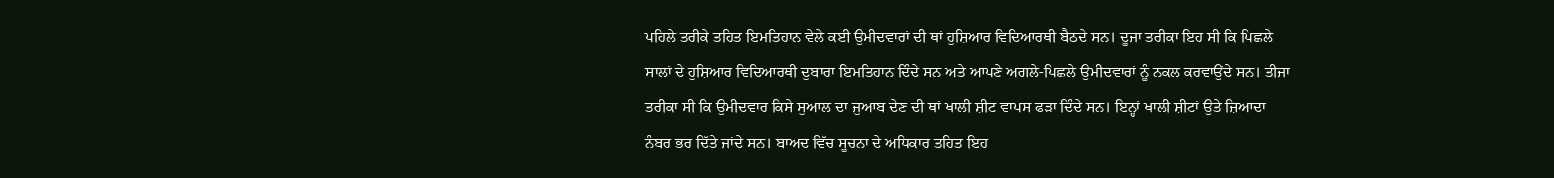ਪਹਿਲੇ ਤਰੀਕੇ ਤਹਿਤ ਇਮਤਿਹਾਨ ਵੇਲੇ ਕਈ ਉਮੀਦਵਾਰਾਂ ਦੀ ਥਾਂ ਹੁਸ਼ਿਆਰ ਵਿਦਿਆਰਥੀ ਬੈਠਦੇ ਸਨ। ਦੂਜਾ ਤਰੀਕਾ ਇਹ ਸੀ ਕਿ ਪਿਛਲੇ ਸਾਲਾਂ ਦੇ ਹੁਸ਼ਿਆਰ ਵਿਦਿਆਰਥੀ ਦੁਬਾਰਾ ਇਮਤਿਹਾਨ ਦਿੰਦੇ ਸਨ ਅਤੇ ਆਪਣੇ ਅਗਲੇ-ਪਿਛਲੇ ਉਮੀਦਵਾਰਾਂ ਨੂੰ ਨਕਲ ਕਰਵਾਉਂਦੇ ਸਨ। ਤੀਜਾ ਤਰੀਕਾ ਸੀ ਕਿ ਉਮੀਦਵਾਰ ਕਿਸੇ ਸੁਆਲ ਦਾ ਜੁਆਬ ਦੇਣ ਦੀ ਥਾਂ ਖਾਲੀ ਸ਼ੀਟ ਵਾਪਸ ਫੜਾ ਦਿੰਦੇ ਸਨ। ਇਨ੍ਹਾਂ ਖਾਲੀ ਸ਼ੀਟਾਂ ਉਤੇ ਜ਼ਿਆਦਾ ਨੰਬਰ ਭਰ ਦਿੱਤੇ ਜਾਂਦੇ ਸਨ। ਬਾਅਦ ਵਿੱਚ ਸੂਚਨਾ ਦੇ ਅਧਿਕਾਰ ਤਹਿਤ ਇਹ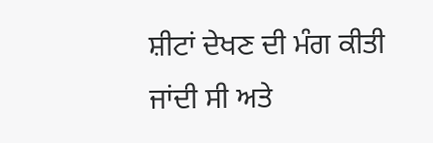ਸ਼ੀਟਾਂ ਦੇਖਣ ਦੀ ਮੰਗ ਕੀਤੀ ਜਾਂਦੀ ਸੀ ਅਤੇ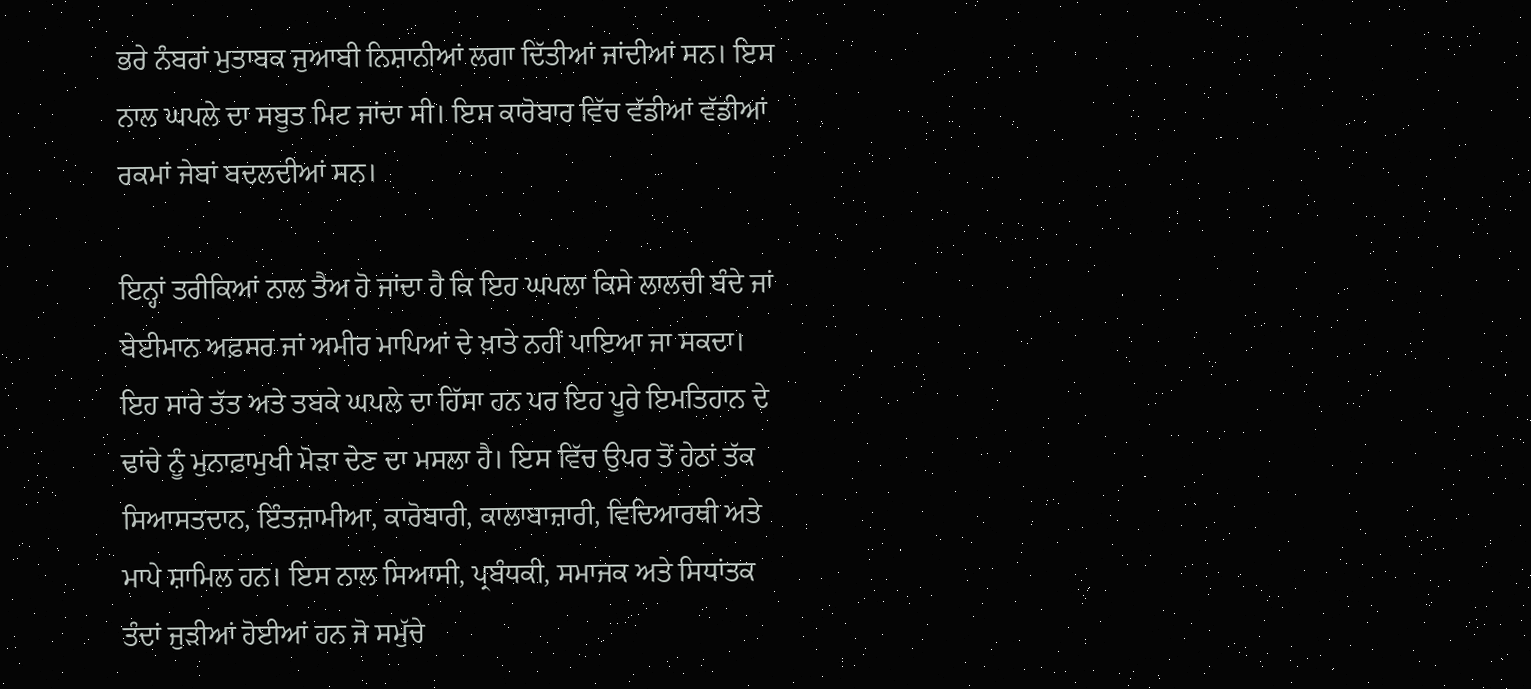ਭਰੇ ਨੰਬਰਾਂ ਮੁਤਾਬਕ ਜੁਆਬੀ ਨਿਸ਼ਾਨੀਆਂ ਲਗਾ ਦਿੱਤੀਆਂ ਜਾਂਦੀਆਂ ਸਨ। ਇਸ ਨਾਲ ਘਪਲੇ ਦਾ ਸਬੂਤ ਮਿਟ ਜਾਂਦਾ ਸੀ। ਇਸ ਕਾਰੋਬਾਰ ਵਿੱਚ ਵੱਡੀਆਂ ਵੱਡੀਆਂ ਰਕਮਾਂ ਜੇਬਾਂ ਬਦਲਦੀਆਂ ਸਨ।

ਇਨ੍ਹਾਂ ਤਰੀਕਿਆਂ ਨਾਲ ਤੈਅ ਹੋ ਜਾਂਦਾ ਹੈ ਕਿ ਇਹ ਘਪਲਾ ਕਿਸੇ ਲਾਲਚੀ ਬੰਦੇ ਜਾਂ ਬੇਈਮਾਨ ਅਫ਼ਸਰ ਜਾਂ ਅਮੀਰ ਮਾਪਿਆਂ ਦੇ ਖ਼ਾਤੇ ਨਹੀਂ ਪਾਇਆ ਜਾ ਸਕਦਾ। ਇਹ ਸਾਰੇ ਤੱਤ ਅਤੇ ਤਬਕੇ ਘਪਲੇ ਦਾ ਹਿੱਸਾ ਹਨ ਪਰ ਇਹ ਪੂਰੇ ਇਮਤਿਹਾਨ ਦੇ ਢਾਂਚੇ ਨੂੰ ਮੁਨਾਫ਼ਾਮੁਖੀ ਮੋੜਾ ਦੇਣ ਦਾ ਮਸਲਾ ਹੈ। ਇਸ ਵਿੱਚ ਉਪਰ ਤੋਂ ਹੇਠਾਂ ਤੱਕ ਸਿਆਸਤਦਾਨ, ਇੰਤਜ਼ਾਮੀਆ, ਕਾਰੋਬਾਰੀ, ਕਾਲਾਬਾਜ਼ਾਰੀ, ਵਿਦਿਆਰਥੀ ਅਤੇ ਮਾਪੇ ਸ਼ਾਮਿਲ ਹਨ। ਇਸ ਨਾਲ ਸਿਆਸੀ, ਪ੍ਰਬੰਧਕੀ, ਸਮਾਜਕ ਅਤੇ ਸਿਧਾਂਤਕ ਤੰਦਾਂ ਜੁੜੀਆਂ ਹੋਈਆਂ ਹਨ ਜੋ ਸਮੁੱਚੇ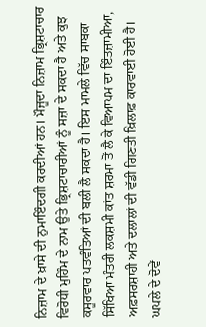ਨਿਜ਼ਾਮ ਦੇ ਖ਼ਾਸੇ ਦੀ ਨੁਮਾਇੰਦਗੀ ਕਰਦੀਆਂ ਹਨ। ਮੌਜੂਦਾ ਨਿਜ਼ਾਮ ਭ੍ਰਿਸ਼ਟਾਚਾਰ ਵਿਰੋਧੀ ਮੁਹਿੰਮ ਦੇ ਨਾਮ ਉਤੇ ਭ੍ਰਿਸ਼ਟਾਚਾਰੀਆਂ ਨੂੰ ਸਜ਼ਾ ਦੇ ਸਕਦਾ ਹੈ ਅਤੇ ਕੁਝ ਕਸੂਰਵਾਰ ਪਤਵੰਤਿਆਂ ਦੀ ਬਲੀ ਲੈ ਸਕਦਾ ਹੈ। ਇਸ ਮਾਮਲੇ ਵਿੱਚ ਸਾਬਕਾ ਸਿੱਖਿਆ ਮੰਤਰੀ ਲਕਸ਼ਮੀ ਕਾਂਤ ਸ਼ਰਮਾ ਤੋਂ ਲੈ ਕੇ ਵਿਆਪਮ ਦਾ ਇੰਤਜ਼ਾਮੀਆ, ਅਫ਼ਸਰਸ਼ਾਹੀ ਅਤੇ ਦਲਾਲਾਂ ਦੀ ਵੱਡੀ ਗਿਣਤੀ ਖ਼ਿਲਾਫ਼ ਕਾਰਵਾਈ ਹੋਈ ਹੈ। ਘਪਲੇ ਦੇ ਦੋਵੇਂ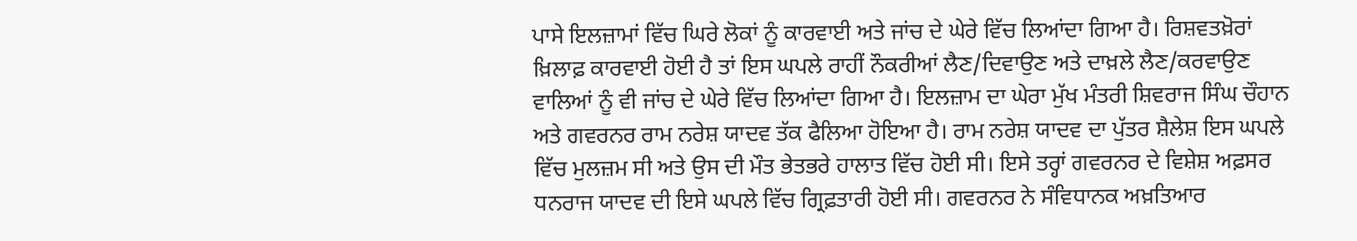ਪਾਸੇ ਇਲਜ਼ਾਮਾਂ ਵਿੱਚ ਘਿਰੇ ਲੋਕਾਂ ਨੂੰ ਕਾਰਵਾਈ ਅਤੇ ਜਾਂਚ ਦੇ ਘੇਰੇ ਵਿੱਚ ਲਿਆਂਦਾ ਗਿਆ ਹੈ। ਰਿਸ਼ਵਤਖ਼ੋਰਾਂ ਖ਼ਿਲਾਫ਼ ਕਾਰਵਾਈ ਹੋਈ ਹੈ ਤਾਂ ਇਸ ਘਪਲੇ ਰਾਹੀਂ ਨੌਕਰੀਆਂ ਲੈਣ/ਦਿਵਾਉਣ ਅਤੇ ਦਾਖ਼ਲੇ ਲੈਣ/ਕਰਵਾਉਣ ਵਾਲਿਆਂ ਨੂੰ ਵੀ ਜਾਂਚ ਦੇ ਘੇਰੇ ਵਿੱਚ ਲਿਆਂਦਾ ਗਿਆ ਹੈ। ਇਲਜ਼ਾਮ ਦਾ ਘੇਰਾ ਮੁੱਖ ਮੰਤਰੀ ਸ਼ਿਵਰਾਜ ਸਿੰਘ ਚੌਹਾਨ ਅਤੇ ਗਵਰਨਰ ਰਾਮ ਨਰੇਸ਼ ਯਾਦਵ ਤੱਕ ਫੈਲਿਆ ਹੋਇਆ ਹੈ। ਰਾਮ ਨਰੇਸ਼ ਯਾਦਵ ਦਾ ਪੁੱਤਰ ਸ਼ੈਲੇਸ਼ ਇਸ ਘਪਲੇ ਵਿੱਚ ਮੁਲਜ਼ਮ ਸੀ ਅਤੇ ਉਸ ਦੀ ਮੌਤ ਭੇਤਭਰੇ ਹਾਲਾਤ ਵਿੱਚ ਹੋਈ ਸੀ। ਇਸੇ ਤਰ੍ਹਾਂ ਗਵਰਨਰ ਦੇ ਵਿਸ਼ੇਸ਼ ਅਫ਼ਸਰ ਧਨਰਾਜ ਯਾਦਵ ਦੀ ਇਸੇ ਘਪਲੇ ਵਿੱਚ ਗ੍ਰਿਫ਼ਤਾਰੀ ਹੋਈ ਸੀ। ਗਵਰਨਰ ਨੇ ਸੰਵਿਧਾਨਕ ਅਖ਼ਤਿਆਰ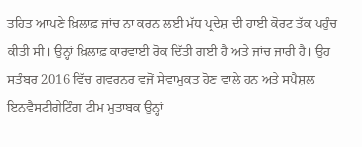ਤਹਿਤ ਆਪਣੇ ਖ਼ਿਲਾਫ਼ ਜਾਂਚ ਨਾ ਕਰਨ ਲਈ ਮੱਧ ਪ੍ਰਦੇਸ਼ ਦੀ ਹਾਈ ਕੋਰਟ ਤੱਕ ਪਹੁੰਚ ਕੀਤੀ ਸੀ। ਉਨ੍ਹਾਂ ਖ਼ਿਲਾਫ਼ ਕਾਰਵਾਈ ਰੋਕ ਦਿੱਤੀ ਗਈ ਹੈ ਅਤੇ ਜਾਂਚ ਜਾਰੀ ਹੈ। ਉਹ ਸਤੰਬਰ 2016 ਵਿੱਚ ਗਵਰਨਰ ਵਜੋਂ ਸੇਵਾਮੁਕਤ ਹੋਣ ਵਾਲੇ ਹਨ ਅਤੇ ਸਪੈਸ਼ਲ ਇਨਵੈਸਟੀਗੇਟਿੰਗ ਟੀਮ ਮੁਤਾਬਕ ਉਨ੍ਹਾਂ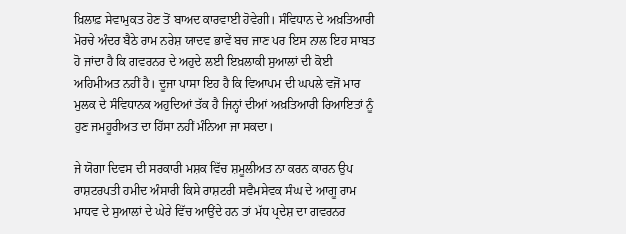ਖ਼ਿਲਾਫ਼ ਸੇਵਾਮੁਕਤ ਹੋਣ ਤੋਂ ਬਾਅਦ ਕਾਰਵਾਈ ਹੋਵੇਗੀ। ਸੰਵਿਧਾਨ ਦੇ ਅਖ਼ਤਿਆਰੀ ਮੋਰਚੇ ਅੰਦਰ ਬੈਠੇ ਰਾਮ ਨਰੇਸ਼ ਯਾਦਵ ਭਾਵੇਂ ਬਚ ਜਾਣ ਪਰ ਇਸ ਨਾਲ ਇਹ ਸਾਬਤ ਹੋ ਜਾਂਦਾ ਹੈ ਕਿ ਗਵਰਨਰ ਦੇ ਅਹੁਦੇ ਲਈ ਇਖ਼ਲਾਕੀ ਸੁਆਲਾਂ ਦੀ ਕੋਈ ਅਹਿਮੀਅਤ ਨਹੀਂ ਹੈ। ਦੂਜਾ ਪਾਸਾ ਇਹ ਹੈ ਕਿ ਵਿਆਪਮ ਦੀ ਘਪਲੇ ਵਜੋਂ ਮਾਰ ਮੁਲਕ ਦੇ ਸੰਵਿਧਾਨਕ ਅਹੁਦਿਆਂ ਤੱਕ ਹੈ ਜਿਨ੍ਹਾਂ ਦੀਆਂ ਅਖ਼ਤਿਆਰੀ ਰਿਆਇਤਾਂ ਨੂੰ ਹੁਣ ਜਮਹੂਰੀਅਤ ਦਾ ਹਿੱਸਾ ਨਹੀਂ ਮੰਨਿਆ ਜਾ ਸਕਦਾ।

ਜੇ ਯੋਗਾ ਦਿਵਸ ਦੀ ਸਰਕਾਰੀ ਮਸ਼ਕ ਵਿੱਚ ਸ਼ਮੂਲੀਅਤ ਨਾ ਕਰਨ ਕਾਰਨ ਉਪ ਰਾਸ਼ਟਰਪਤੀ ਹਮੀਦ ਅੰਸਾਰੀ ਕਿਸੇ ਰਾਸ਼ਟਰੀ ਸਵੈਮਸੇਵਕ ਸੰਘ ਦੇ ਆਗੂ ਰਾਮ ਮਾਧਵ ਦੇ ਸੁਆਲਾਂ ਦੇ ਘੇਰੇ ਵਿੱਚ ਆਉਂਦੇ ਹਨ ਤਾਂ ਮੱਧ ਪ੍ਰਦੇਸ਼ ਦਾ ਗਵਰਨਰ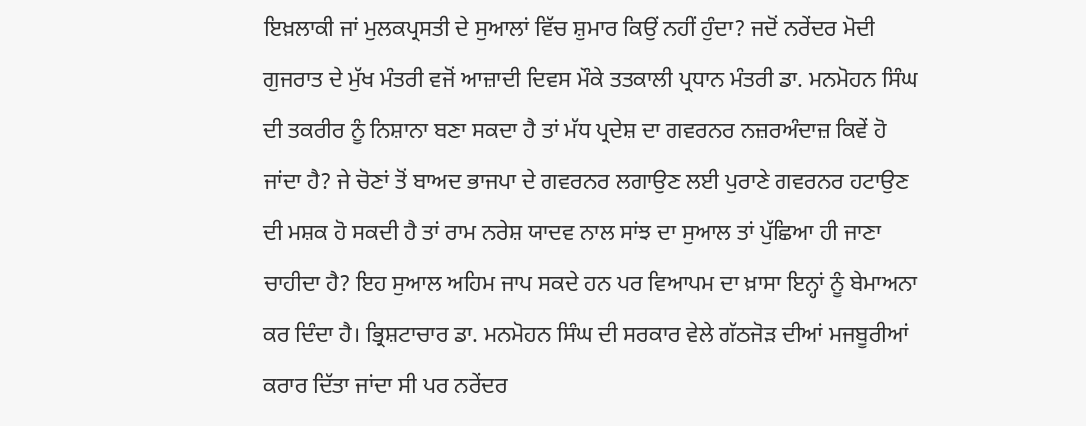ਇਖ਼ਲਾਕੀ ਜਾਂ ਮੁਲਕਪ੍ਰਸਤੀ ਦੇ ਸੁਆਲਾਂ ਵਿੱਚ ਸ਼ੁਮਾਰ ਕਿਉਂ ਨਹੀਂ ਹੁੰਦਾ? ਜਦੋਂ ਨਰੇਂਦਰ ਮੋਦੀ ਗੁਜਰਾਤ ਦੇ ਮੁੱਖ ਮੰਤਰੀ ਵਜੋਂ ਆਜ਼ਾਦੀ ਦਿਵਸ ਮੌਕੇ ਤਤਕਾਲੀ ਪ੍ਰਧਾਨ ਮੰਤਰੀ ਡਾ. ਮਨਮੋਹਨ ਸਿੰਘ ਦੀ ਤਕਰੀਰ ਨੂੰ ਨਿਸ਼ਾਨਾ ਬਣਾ ਸਕਦਾ ਹੈ ਤਾਂ ਮੱਧ ਪ੍ਰਦੇਸ਼ ਦਾ ਗਵਰਨਰ ਨਜ਼ਰਅੰਦਾਜ਼ ਕਿਵੇਂ ਹੋ ਜਾਂਦਾ ਹੈ? ਜੇ ਚੋਣਾਂ ਤੋਂ ਬਾਅਦ ਭਾਜਪਾ ਦੇ ਗਵਰਨਰ ਲਗਾਉਣ ਲਈ ਪੁਰਾਣੇ ਗਵਰਨਰ ਹਟਾਉਣ ਦੀ ਮਸ਼ਕ ਹੋ ਸਕਦੀ ਹੈ ਤਾਂ ਰਾਮ ਨਰੇਸ਼ ਯਾਦਵ ਨਾਲ ਸਾਂਝ ਦਾ ਸੁਆਲ ਤਾਂ ਪੁੱਛਿਆ ਹੀ ਜਾਣਾ ਚਾਹੀਦਾ ਹੈ? ਇਹ ਸੁਆਲ ਅਹਿਮ ਜਾਪ ਸਕਦੇ ਹਨ ਪਰ ਵਿਆਪਮ ਦਾ ਖ਼ਾਸਾ ਇਨ੍ਹਾਂ ਨੂੰ ਬੇਮਾਅਨਾ ਕਰ ਦਿੰਦਾ ਹੈ। ਭ੍ਰਿਸ਼ਟਾਚਾਰ ਡਾ. ਮਨਮੋਹਨ ਸਿੰਘ ਦੀ ਸਰਕਾਰ ਵੇਲੇ ਗੱਠਜੋੜ ਦੀਆਂ ਮਜਬੂਰੀਆਂ ਕਰਾਰ ਦਿੱਤਾ ਜਾਂਦਾ ਸੀ ਪਰ ਨਰੇਂਦਰ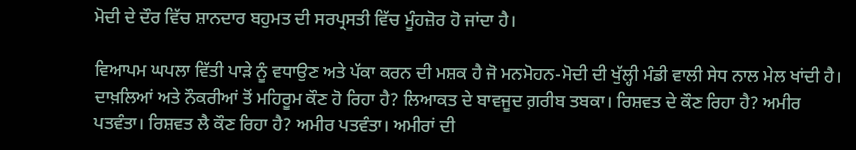ਮੋਦੀ ਦੇ ਦੌਰ ਵਿੱਚ ਸ਼ਾਨਦਾਰ ਬਹੁਮਤ ਦੀ ਸਰਪ੍ਰਸਤੀ ਵਿੱਚ ਮੂੰਹਜ਼ੋਰ ਹੋ ਜਾਂਦਾ ਹੈ।

ਵਿਆਪਮ ਘਪਲਾ ਵਿੱਤੀ ਪਾੜੇ ਨੂੰ ਵਧਾਉਣ ਅਤੇ ਪੱਕਾ ਕਰਨ ਦੀ ਮਸ਼ਕ ਹੈ ਜੋ ਮਨਮੋਹਨ-ਮੋਦੀ ਦੀ ਖੁੱਲ੍ਹੀ ਮੰਡੀ ਵਾਲੀ ਸੇਧ ਨਾਲ ਮੇਲ ਖਾਂਦੀ ਹੈ। ਦਾਖ਼ਲਿਆਂ ਅਤੇ ਨੌਕਰੀਆਂ ਤੋਂ ਮਹਿਰੂਮ ਕੌਣ ਹੋ ਰਿਹਾ ਹੈ? ਲਿਆਕਤ ਦੇ ਬਾਵਜੂਦ ਗ਼ਰੀਬ ਤਬਕਾ। ਰਿਸ਼ਵਤ ਦੇ ਕੌਣ ਰਿਹਾ ਹੈ? ਅਮੀਰ ਪਤਵੰਤਾ। ਰਿਸ਼ਵਤ ਲੈ ਕੌਣ ਰਿਹਾ ਹੈ? ਅਮੀਰ ਪਤਵੰਤਾ। ਅਮੀਰਾਂ ਦੀ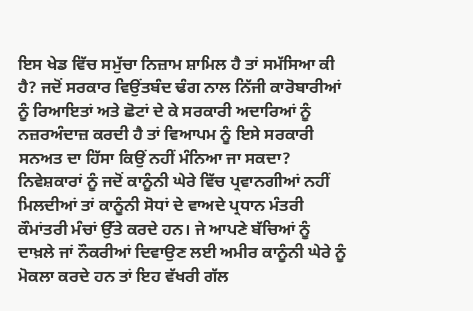ਇਸ ਖੇਡ ਵਿੱਚ ਸਮੁੱਚਾ ਨਿਜ਼ਾਮ ਸ਼ਾਮਿਲ ਹੈ ਤਾਂ ਸਮੱਸਿਆ ਕੀ ਹੈ? ਜਦੋਂ ਸਰਕਾਰ ਵਿਉਂਤਬੰਦ ਢੰਗ ਨਾਲ ਨਿੱਜੀ ਕਾਰੋਬਾਰੀਆਂ ਨੂੰ ਰਿਆਇਤਾਂ ਅਤੇ ਛੋਟਾਂ ਦੇ ਕੇ ਸਰਕਾਰੀ ਅਦਾਰਿਆਂ ਨੂੰ ਨਜ਼ਰਅੰਦਾਜ਼ ਕਰਦੀ ਹੈ ਤਾਂ ਵਿਆਪਮ ਨੂੰ ਇਸੇ ਸਰਕਾਰੀ ਸਨਅਤ ਦਾ ਹਿੱਸਾ ਕਿਉਂ ਨਹੀਂ ਮੰਨਿਆ ਜਾ ਸਕਦਾ? ਨਿਵੇਸ਼ਕਾਰਾਂ ਨੂੰ ਜਦੋਂ ਕਾਨੂੰਨੀ ਘੇਰੇ ਵਿੱਚ ਪ੍ਰਵਾਨਗੀਆਂ ਨਹੀਂ ਮਿਲਦੀਆਂ ਤਾਂ ਕਾਨੂੰਨੀ ਸੋਧਾਂ ਦੇ ਵਾਅਦੇ ਪ੍ਰਧਾਨ ਮੰਤਰੀ ਕੌਮਾਂਤਰੀ ਮੰਚਾਂ ਉੱਤੇ ਕਰਦੇ ਹਨ। ਜੇ ਆਪਣੇ ਬੱਚਿਆਂ ਨੂੰ ਦਾਖ਼ਲੇ ਜਾਂ ਨੌਕਰੀਆਂ ਦਿਵਾਉਣ ਲਈ ਅਮੀਰ ਕਾਨੂੰਨੀ ਘੇਰੇ ਨੂੰ ਮੋਕਲਾ ਕਰਦੇ ਹਨ ਤਾਂ ਇਹ ਵੱਖਰੀ ਗੱਲ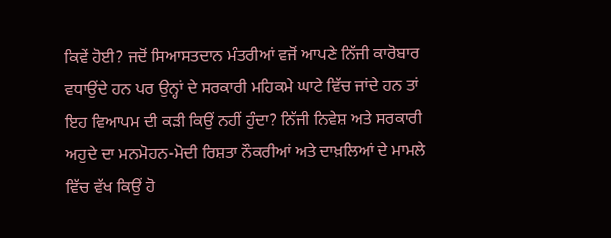ਕਿਵੇਂ ਹੋਈ? ਜਦੋਂ ਸਿਆਸਤਦਾਨ ਮੰਤਰੀਆਂ ਵਜੋਂ ਆਪਣੇ ਨਿੱਜੀ ਕਾਰੋਬਾਰ ਵਧਾਉਂਦੇ ਹਨ ਪਰ ਉਨ੍ਹਾਂ ਦੇ ਸਰਕਾਰੀ ਮਹਿਕਮੇ ਘਾਟੇ ਵਿੱਚ ਜਾਂਦੇ ਹਨ ਤਾਂ ਇਹ ਵਿਆਪਮ ਦੀ ਕੜੀ ਕਿਉਂ ਨਹੀਂ ਹੁੰਦਾ? ਨਿੱਜੀ ਨਿਵੇਸ਼ ਅਤੇ ਸਰਕਾਰੀ ਅਹੁਦੇ ਦਾ ਮਨਮੋਹਨ-ਮੋਦੀ ਰਿਸ਼ਤਾ ਨੌਕਰੀਆਂ ਅਤੇ ਦਾਖ਼ਲਿਆਂ ਦੇ ਮਾਮਲੇ ਵਿੱਚ ਵੱਖ ਕਿਉਂ ਹੋ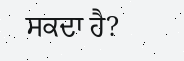ਸਕਦਾ ਹੈ?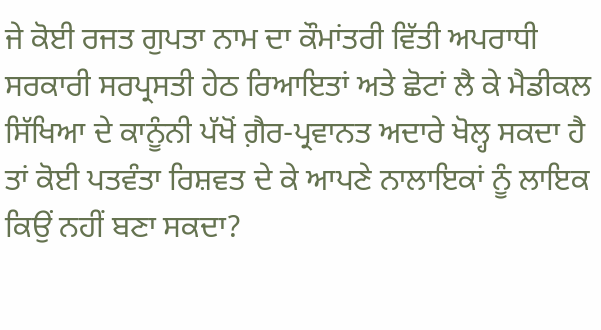ਜੇ ਕੋਈ ਰਜਤ ਗੁਪਤਾ ਨਾਮ ਦਾ ਕੌਮਾਂਤਰੀ ਵਿੱਤੀ ਅਪਰਾਧੀ ਸਰਕਾਰੀ ਸਰਪ੍ਰਸਤੀ ਹੇਠ ਰਿਆਇਤਾਂ ਅਤੇ ਛੋਟਾਂ ਲੈ ਕੇ ਮੈਡੀਕਲ ਸਿੱਖਿਆ ਦੇ ਕਾਨੂੰਨੀ ਪੱਖੋਂ ਗ਼ੈਰ-ਪ੍ਰਵਾਨਤ ਅਦਾਰੇ ਖੋਲ੍ਹ ਸਕਦਾ ਹੈ ਤਾਂ ਕੋਈ ਪਤਵੰਤਾ ਰਿਸ਼ਵਤ ਦੇ ਕੇ ਆਪਣੇ ਨਾਲਾਇਕਾਂ ਨੂੰ ਲਾਇਕ ਕਿਉਂ ਨਹੀਂ ਬਣਾ ਸਕਦਾ?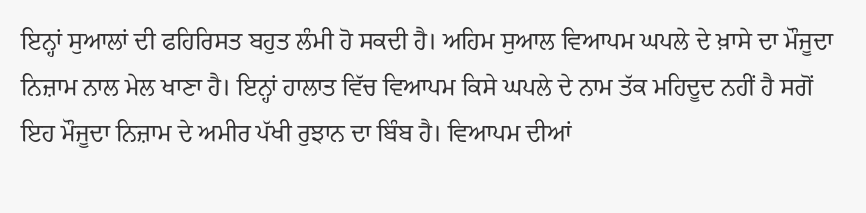ਇਨ੍ਹਾਂ ਸੁਆਲਾਂ ਦੀ ਫਹਿਰਿਸਤ ਬਹੁਤ ਲੰਮੀ ਹੋ ਸਕਦੀ ਹੈ। ਅਹਿਮ ਸੁਆਲ ਵਿਆਪਮ ਘਪਲੇ ਦੇ ਖ਼ਾਸੇ ਦਾ ਮੌਜੂਦਾ ਨਿਜ਼ਾਮ ਨਾਲ ਮੇਲ ਖਾਣਾ ਹੈ। ਇਨ੍ਹਾਂ ਹਾਲਾਤ ਵਿੱਚ ਵਿਆਪਮ ਕਿਸੇ ਘਪਲੇ ਦੇ ਨਾਮ ਤੱਕ ਮਹਿਦੂਦ ਨਹੀਂ ਹੈ ਸਗੋਂ ਇਹ ਮੌਜੂਦਾ ਨਿਜ਼ਾਮ ਦੇ ਅਮੀਰ ਪੱਖੀ ਰੁਝਾਨ ਦਾ ਬਿੰਬ ਹੈ। ਵਿਆਪਮ ਦੀਆਂ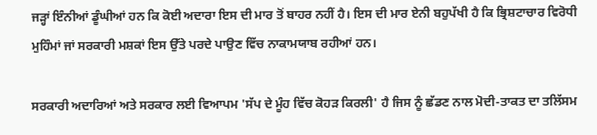ਜੜ੍ਹਾਂ ਇੰਨੀਆਂ ਡੂੰਘੀਆਂ ਹਨ ਕਿ ਕੋਈ ਅਦਾਰਾ ਇਸ ਦੀ ਮਾਰ ਤੋਂ ਬਾਹਰ ਨਹੀਂ ਹੈ। ਇਸ ਦੀ ਮਾਰ ਏਨੀ ਬਹੁਪੱਖੀ ਹੈ ਕਿ ਭ੍ਰਿਸ਼ਟਾਚਾਰ ਵਿਰੋਧੀ ਮੁਹਿੰਮਾਂ ਜਾਂ ਸਰਕਾਰੀ ਮਸ਼ਕਾਂ ਇਸ ਉੱਤੇ ਪਰਦੇ ਪਾਉਣ ਵਿੱਚ ਨਾਕਾਮਯਾਬ ਰਹੀਆਂ ਹਨ।

ਸਰਕਾਰੀ ਅਦਾਰਿਆਂ ਅਤੇ ਸਰਕਾਰ ਲਈ ਵਿਆਪਮ 'ਸੱਪ ਦੇ ਮੂੰਹ ਵਿੱਚ ਕੋਹੜ ਕਿਰਲੀ' ਹੈ ਜਿਸ ਨੂੰ ਛੱਡਣ ਨਾਲ ਮੋਦੀ-ਤਾਕਤ ਦਾ ਤਲਿੱਸਮ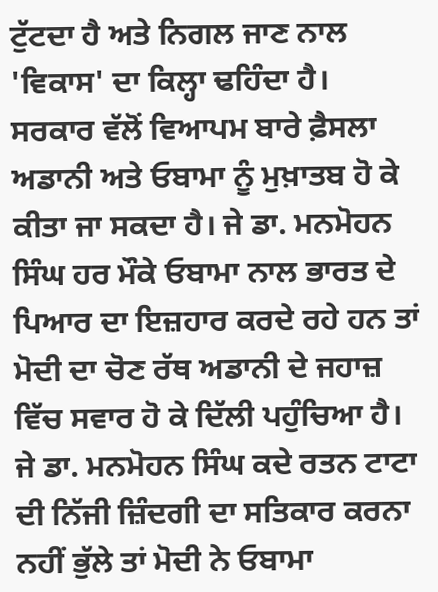ਟੁੱਟਦਾ ਹੈ ਅਤੇ ਨਿਗਲ ਜਾਣ ਨਾਲ 'ਵਿਕਾਸ' ਦਾ ਕਿਲ੍ਹਾ ਢਹਿੰਦਾ ਹੈ। ਸਰਕਾਰ ਵੱਲੋਂ ਵਿਆਪਮ ਬਾਰੇ ਫ਼ੈਸਲਾ ਅਡਾਨੀ ਅਤੇ ਓਬਾਮਾ ਨੂੰ ਮੁਖ਼ਾਤਬ ਹੋ ਕੇ ਕੀਤਾ ਜਾ ਸਕਦਾ ਹੈ। ਜੇ ਡਾ. ਮਨਮੋਹਨ ਸਿੰਘ ਹਰ ਮੌਕੇ ਓਬਾਮਾ ਨਾਲ ਭਾਰਤ ਦੇ ਪਿਆਰ ਦਾ ਇਜ਼ਹਾਰ ਕਰਦੇ ਰਹੇ ਹਨ ਤਾਂ ਮੋਦੀ ਦਾ ਚੋਣ ਰੱਥ ਅਡਾਨੀ ਦੇ ਜਹਾਜ਼ ਵਿੱਚ ਸਵਾਰ ਹੋ ਕੇ ਦਿੱਲੀ ਪਹੁੰਚਿਆ ਹੈ। ਜੇ ਡਾ. ਮਨਮੋਹਨ ਸਿੰਘ ਕਦੇ ਰਤਨ ਟਾਟਾ ਦੀ ਨਿੱਜੀ ਜ਼ਿੰਦਗੀ ਦਾ ਸਤਿਕਾਰ ਕਰਨਾ ਨਹੀਂ ਭੁੱਲੇ ਤਾਂ ਮੋਦੀ ਨੇ ਓਬਾਮਾ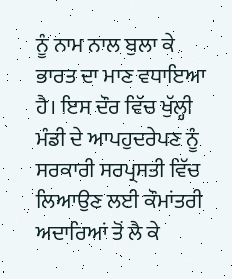ਨੂੰ ਨਾਮ ਨਾਲ ਬੁਲਾ ਕੇ ਭਾਰਤ ਦਾ ਮਾਣ ਵਧਾਇਆ ਹੈ। ਇਸ ਦੌਰ ਵਿੱਚ ਖੁੱਲ੍ਹੀ ਮੰਡੀ ਦੇ ਆਪਹੁਦਰੇਪਣ ਨੂੰ ਸਰਕਾਰੀ ਸਰਪ੍ਰਸਤੀ ਵਿੱਚ ਲਿਆਉਣ ਲਈ ਕੌਮਾਂਤਰੀ ਅਦਾਰਿਆਂ ਤੋਂ ਲੈ ਕੇ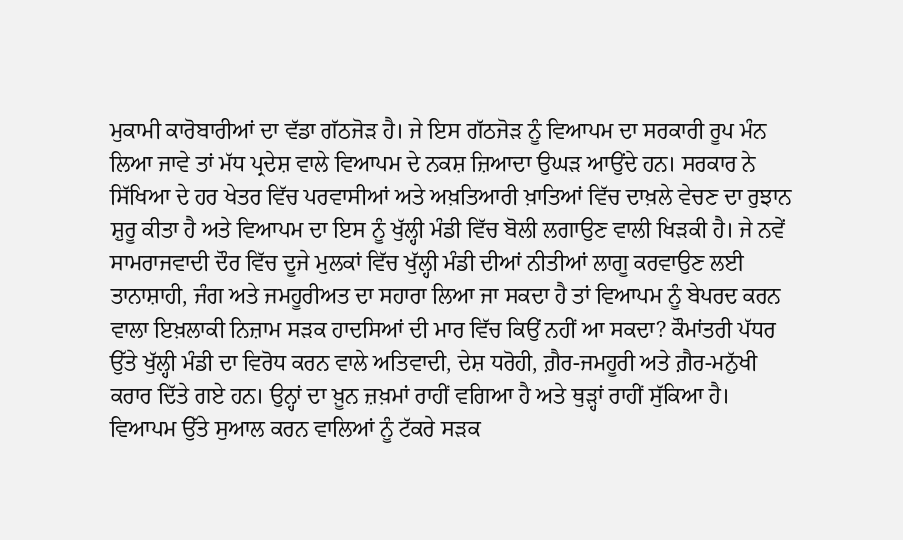ਮੁਕਾਮੀ ਕਾਰੋਬਾਰੀਆਂ ਦਾ ਵੱਡਾ ਗੱਠਜੋੜ ਹੈ। ਜੇ ਇਸ ਗੱਠਜੋੜ ਨੂੰ ਵਿਆਪਮ ਦਾ ਸਰਕਾਰੀ ਰੂਪ ਮੰਨ ਲਿਆ ਜਾਵੇ ਤਾਂ ਮੱਧ ਪ੍ਰਦੇਸ਼ ਵਾਲੇ ਵਿਆਪਮ ਦੇ ਨਕਸ਼ ਜ਼ਿਆਦਾ ਉਘੜ ਆਉਂਦੇ ਹਨ। ਸਰਕਾਰ ਨੇ ਸਿੱਖਿਆ ਦੇ ਹਰ ਖੇਤਰ ਵਿੱਚ ਪਰਵਾਸੀਆਂ ਅਤੇ ਅਖ਼ਤਿਆਰੀ ਖ਼ਾਤਿਆਂ ਵਿੱਚ ਦਾਖ਼ਲੇ ਵੇਚਣ ਦਾ ਰੁਝਾਨ ਸ਼ੁਰੂ ਕੀਤਾ ਹੈ ਅਤੇ ਵਿਆਪਮ ਦਾ ਇਸ ਨੂੰ ਖੁੱਲ੍ਹੀ ਮੰਡੀ ਵਿੱਚ ਬੋਲੀ ਲਗਾਉਣ ਵਾਲੀ ਖਿੜਕੀ ਹੈ। ਜੇ ਨਵੇਂ ਸਾਮਰਾਜਵਾਦੀ ਦੌਰ ਵਿੱਚ ਦੂਜੇ ਮੁਲਕਾਂ ਵਿੱਚ ਖੁੱਲ੍ਹੀ ਮੰਡੀ ਦੀਆਂ ਨੀਤੀਆਂ ਲਾਗੂ ਕਰਵਾਉਣ ਲਈ ਤਾਨਾਸ਼ਾਹੀ, ਜੰਗ ਅਤੇ ਜਮਹੂਰੀਅਤ ਦਾ ਸਹਾਰਾ ਲਿਆ ਜਾ ਸਕਦਾ ਹੈ ਤਾਂ ਵਿਆਪਮ ਨੂੰ ਬੇਪਰਦ ਕਰਨ ਵਾਲਾ ਇਖ਼ਲਾਕੀ ਨਿਜ਼ਾਮ ਸੜਕ ਹਾਦਸਿਆਂ ਦੀ ਮਾਰ ਵਿੱਚ ਕਿਉਂ ਨਹੀਂ ਆ ਸਕਦਾ? ਕੌਮਾਂਤਰੀ ਪੱਧਰ ਉੱਤੇ ਖੁੱਲ੍ਹੀ ਮੰਡੀ ਦਾ ਵਿਰੋਧ ਕਰਨ ਵਾਲੇ ਅਤਿਵਾਦੀ, ਦੇਸ਼ ਧਰੋਹੀ, ਗ਼ੈਰ-ਜਮਹੂਰੀ ਅਤੇ ਗ਼ੈਰ-ਮਨੁੱਖੀ ਕਰਾਰ ਦਿੱਤੇ ਗਏ ਹਨ। ਉਨ੍ਹਾਂ ਦਾ ਖ਼ੂਨ ਜ਼ਖ਼ਮਾਂ ਰਾਹੀਂ ਵਗਿਆ ਹੈ ਅਤੇ ਥੁੜ੍ਹਾਂ ਰਾਹੀਂ ਸੁੱਕਿਆ ਹੈ। ਵਿਆਪਮ ਉੱਤੇ ਸੁਆਲ ਕਰਨ ਵਾਲਿਆਂ ਨੂੰ ਟੱਕਰੇ ਸੜਕ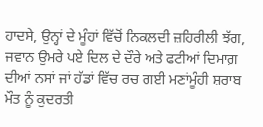ਹਾਦਸੇ, ਉਨ੍ਹਾਂ ਦੇ ਮੂੰਹਾਂ ਵਿੱਚੋਂ ਨਿਕਲਦੀ ਜ਼ਹਿਰੀਲੀ ਝੱਗ, ਜਵਾਨ ਉਮਰੇ ਪਏ ਦਿਲ ਦੇ ਦੌਰੇ ਅਤੇ ਫਟੀਆਂ ਦਿਮਾਗ਼ ਦੀਆਂ ਨਸਾਂ ਜਾਂ ਹੱਡਾਂ ਵਿੱਚ ਰਚ ਗਈ ਮਣਾਂਮੂੰਹੀ ਸ਼ਰਾਬ ਮੌਤ ਨੂੰ ਕੁਦਰਤੀ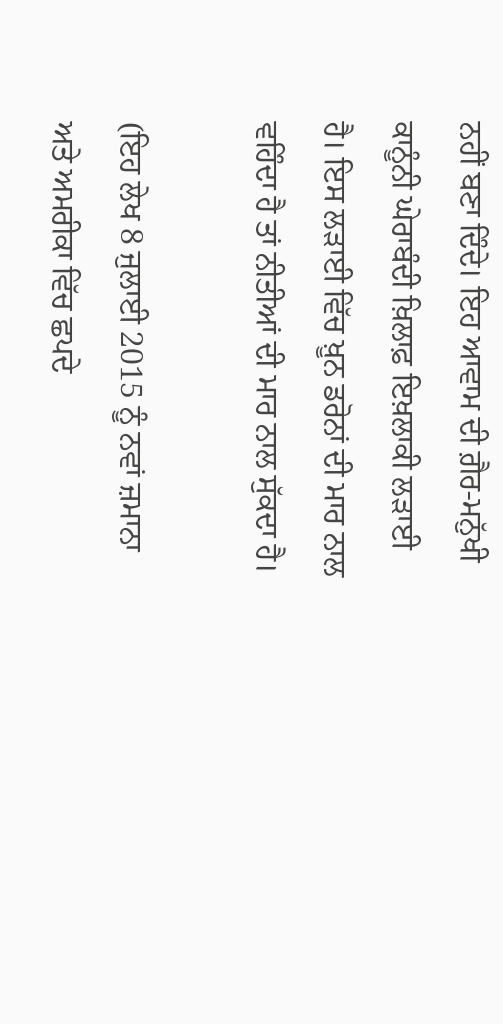ਨਹੀਂ ਬਣਾ ਦਿੰਦੇ। ਇਹ ਆਵਾਮ ਦੀ ਗ਼ੈਰ-ਮਨੁੱਖੀ ਕਾਨੂੰਨੀ ਘੇਰਾਬੰਦੀ ਖ਼ਿਲਾਫ਼ ਇਖ਼ਲਾਕੀ ਲੜਾਈ ਹੈ। ਇਸ ਲੜਾਈ ਵਿੱਚ ਖ਼ੂਨ ਡਰੋਨਾਂ ਦੀ ਮਾਰ ਨਾਲ ਵਹਿੰਦਾ ਹੈ ਤਾਂ ਨੀਤੀਆਂ ਦੀ ਮਾਰ ਨਾਲ ਸੁੱਕਦਾ ਹੈ।

(ਇਹ ਲੇਖ 8 ਜੁਲਾਈ 2015 ਨੂੰ ਨਵਾਂ ਜ਼ਮਾਨਾ ਅਤੇ ਅਮਰੀਕਾ ਵਿੱਚ ਛਪਦੇ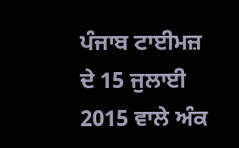ਪੰਜਾਬ ਟਾਈਮਜ਼ ਦੇ 15 ਜੁਲਾਈ 2015 ਵਾਲੇ ਅੰਕ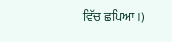ਵਿੱਚ ਛਪਿਆ।)